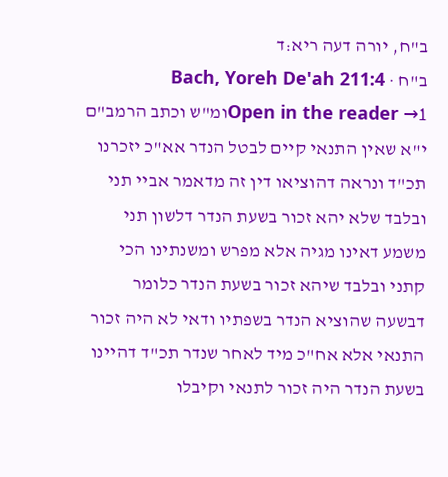ב"ח, יורה דעה ריא:ד
ב"ח · Bach, Yoreh De'ah 211:4
Open in the reader →1ומ"ש וכתב הרמב"ם י"א שאין התנאי קיים לבטל הנדר אא"כ יזכרנו תכ"ד ונראה דהוציאו דין זה מדאמר אביי תני ובלבד שלא יהא זכור בשעת הנדר דלשון תני משמע דאינו מגיה אלא מפרש ומשנתינו הכי קתני ובלבד שיהא זכור בשעת הנדר כלומר דבשעה שהוציא הנדר בשפתיו ודאי לא היה זכור התנאי אלא אח"כ מיד לאחר שנדר תכ"ד דהיינו בשעת הנדר היה זכור לתנאי וקיבלו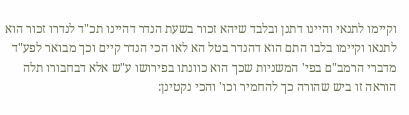וקיימו לתנאי והיינו דתנן ובלבד שיהא זכור בשעת הנדר דהיינו תכ"ד לנדרו זכור הוא לתנאו וקיימו בלבו התם הוא דהנדר בטל הא לאו הכי הנדר קיים וכך מבואר לפע"ד מדברי הרמב"ם בפי' המשניות שכך הוא כוונתו בפירושו ע"ש אלא דבחבורו תלה הוראה זו ביש שהורה כך להחמיר וכו' והכי נקטינן: